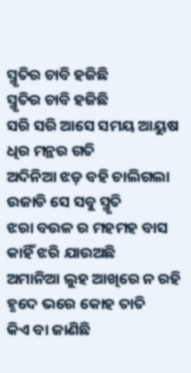ସ୍ମୃତିର ଚାବି ହଜିଛି
ସ୍ମୃତିର ଚାବି ହଜିଛି
ସରି ସରି ଆସେ ସମୟ ଆୟୁଷ
ଧିର ମନ୍ଥର ଗତି
ଅଦିନିଆ ଝଡ଼ ବହି ଚାଲିଗଲା
ଉଜାଡି ସେ ସବୁ ସ୍ମୃତି
ଝରା ବଉଳ ର ମହମହ ବାସ
କାହିଁ ଝରି ଯାଉଅଛି
ଅମାନିଆ ଲୁହ ଆଖିରେ ନ ରହି
ହୃଦେ ଭରେ କୋହ ତାତି
କିଏ ବା ଜାଣିଛି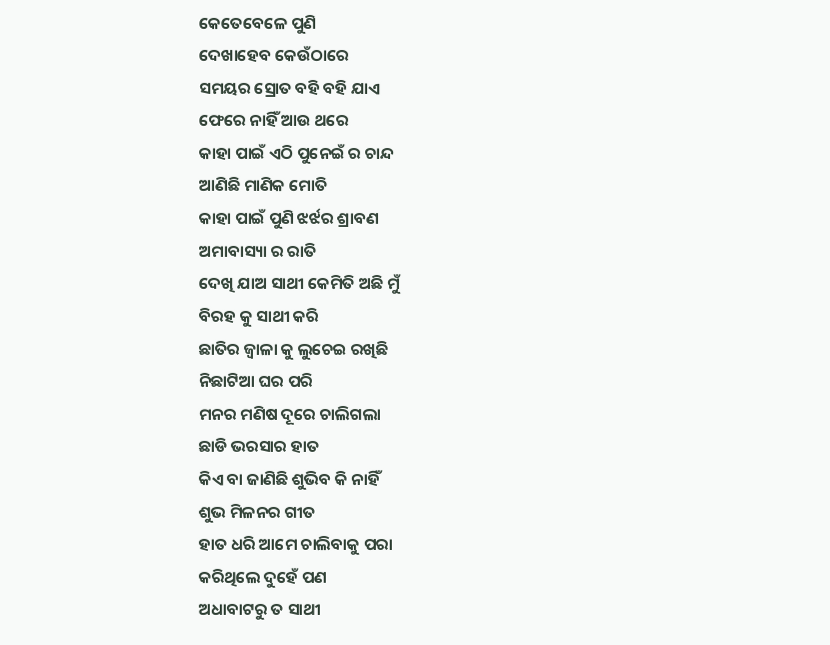କେତେବେଳେ ପୁଣି
ଦେଖାହେବ କେଉଁଠାରେ
ସମୟର ସ୍ରୋତ ବହି ବହି ଯାଏ
ଫେରେ ନାହିଁ ଆଉ ଥରେ
କାହା ପାଇଁ ଏଠି ପୁନେଇଁ ର ଚାନ୍ଦ
ଆଣିଛି ମାଣିକ ମୋତି
କାହା ପାଇଁ ପୁଣି ଝର୍ଝର ଶ୍ରାବଣ
ଅମାବାସ୍ୟା ର ରାତି
ଦେଖି ଯାଅ ସାଥୀ କେମିତି ଅଛି ମୁଁ
ବିରହ କୁ ସାଥୀ କରି
ଛାତିର ଜ୍ୱାଳା କୁ ଲୁଚେଇ ରଖିଛି
ନିଛାଟିଆ ଘର ପରି
ମନର ମଣିଷ ଦୂରେ ଚାଲିଗଲା
ଛାଡି ଭରସାର ହାତ
କିଏ ବା ଜାଣିଛି ଶୁଭିବ କି ନାହିଁ
ଶୁଭ ମିଳନର ଗୀତ
ହାତ ଧରି ଆମେ ଚାଲିବାକୁ ପରା
କରିଥିଲେ ଦୁହେଁ ପଣ
ଅଧାବାଟରୁ ତ ସାଥୀ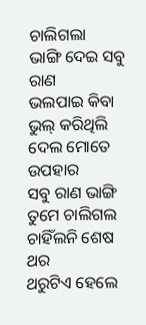ଚାଲିଗଲା
ଭାଙ୍ଗି ଦେଇ ସବୁ ରାଣ
ଭଲପାଇ କିବା ଭୁଲ୍ କରିଥିଲି
ଦେଲ ମୋତେ ଉପହାର
ସବୁ ରାଣ ଭାଙ୍ଗି ତୁମେ ଚାଲିଗଲ
ଚାହିଁଲନି ଶେଷ ଥର
ଥରୁଟିଏ ହେଲେ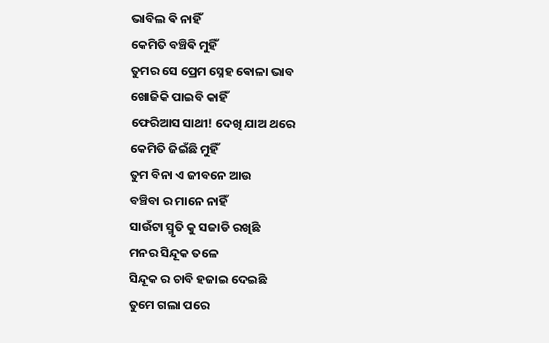ଭାବିଲ ଵି ନାହିଁ
କେମିତି ବଞ୍ଚିଵି ମୁହିଁ
ତୁମର ସେ ପ୍ରେମ ସ୍ନେହ ଵୋଳା ଭାବ
ଖୋଜିକି ପାଇବି କାହିଁ
ଫେରିଆସ ସାଥୀ! ଦେଖି ଯାଅ ଥରେ
କେମିତି ଜିଇଁଛି ମୁହିଁ
ତୁମ ବିନା ଏ ଜୀବନେ ଆଉ
ବଞ୍ଚିବା ର ମାନେ ନାହିଁ
ସାଉଁଟା ସ୍ମୃତି କୁ ସଜାଡି ରଖିଛି
ମନର ସିନ୍ଦୂକ ତଳେ
ସିନ୍ଦୂକ ର ଚାବି ହଜାଇ ଦେଇଛି
ତୁମେ ଗଲା ପରେ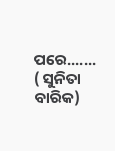ପରେ.......
( ସୁନିତା ବାରିକ)